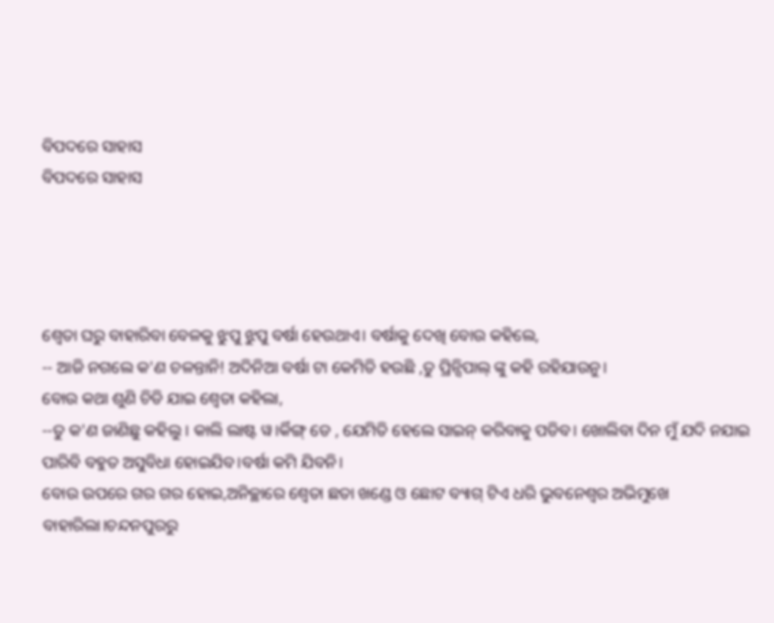ବିପଦରେ ସାହାସ
ବିପଦରେ ସାହାସ




ଶ୍ଵେତା ଘରୁ ବାହାରିବା ବେଳକୁ ଝୁପୁ ଝୁପୁ ବର୍ଷା ହେଉଥାଏ। ବର୍ଷାକୁ ଦେଖି ବୋଉ କହିଲେ,
-- ଆଜି ନଗଲେ କ'ଣ ଚଳନ୍ତାନି! ଅଦିନିଆ ବର୍ଷା ଟା କେମିତି ହଉଛି ,ତୁ ପ୍ରିନ୍ସିପାଲ୍ ଙ୍କୁ କହି ରହିଯାଉନୁ।
ବୋଉ କଥା ଶୁଣି ଚିଡି ଯାଇ ଶ୍ଵେତା କହିଲା,
--ତୁ କ'ଣ ଜାଣିଛୁ କହିଲୁ । କାଲି ଲାଷ୍ଟ ୱ।ର୍କିଙ୍ଗ୍ ଡେ , ଯେମିତି ହେଲେ ସାଇନ୍ କରିବାକୁ ପଡିବ। ଖୋଲିବା ଦିନ ମୁଁ ଯଦି ନଯାଇ ପାରିବି ବହୁତ ଅସୁବିଧା ହୋଇଯିବ।ବର୍ଷା କମି ଯିବନି।
ବୋଉ ଉପରେ ଗର ଗର ହୋଇ,ଅନିଚ୍ଛାରେ ଶ୍ଵେତା ଛତା ଖଣ୍ଡେ ଓ ଛୋଟ ବ୍ୟାଗ୍ ଟିଏ ଧରି ଭୁବନେଶ୍ଵର ଅଭିମୁଖେ ବାହାରିଲା।ଚନ୍ଦନପୁରରୁ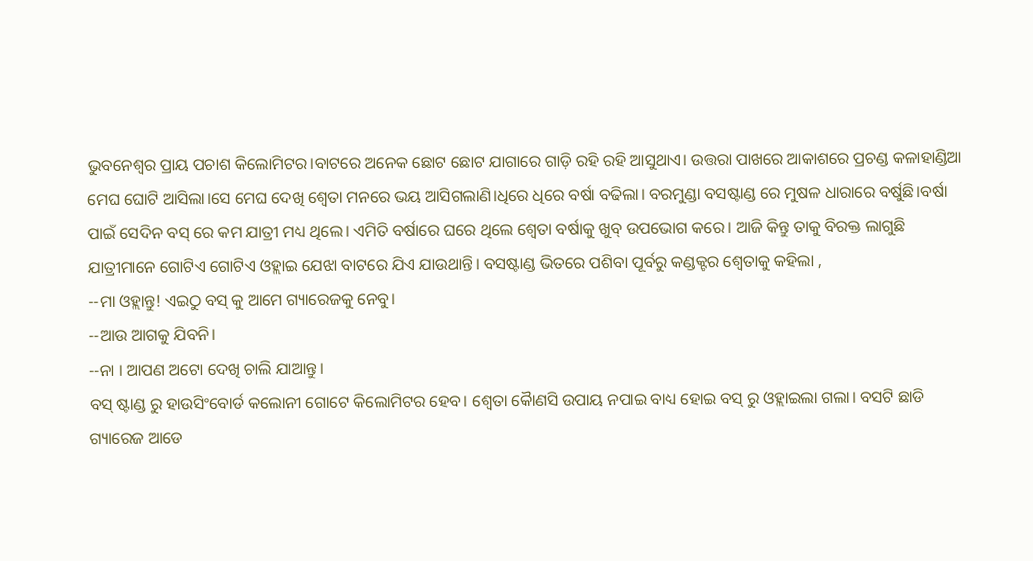ଭୁବନେଶ୍ୱର ପ୍ରାୟ ପଚାଶ କିଲୋମିଟର।ବାଟରେ ଅନେକ ଛୋଟ ଛୋଟ ଯାଗାରେ ଗାଡ଼ି ରହି ରହି ଆସୁଥାଏ। ଉତ୍ତରା ପାଖରେ ଆକାଶରେ ପ୍ରଚଣ୍ଡ କଳାହାଣ୍ଡିଆ ମେଘ ଘୋଟି ଆସିଲା।ସେ ମେଘ ଦେଖି ଶ୍ଵେତା ମନରେ ଭୟ ଆସିଗଲାଣି।ଧିରେ ଧିରେ ବର୍ଷା ବଢିଲା। ବରମୁଣ୍ଡା ବସଷ୍ଟାଣ୍ଡ ରେ ମୁଷଳ ଧାରାରେ ବର୍ଷୁଛି।ବର୍ଷା ପାଇଁ ସେଦିନ ବସ୍ ରେ କମ ଯାତ୍ରୀ ମଧ୍ୟ ଥିଲେ। ଏମିତି ବର୍ଷାରେ ଘରେ ଥିଲେ ଶ୍ଵେତା ବର୍ଷାକୁ ଖୁବ୍ ଉପଭୋଗ କରେ। ଆଜି କିନ୍ତୁ ତାକୁ ବିରକ୍ତ ଲାଗୁଛି
ଯାତ୍ରୀମାନେ ଗୋଟିଏ ଗୋଟିଏ ଓହ୍ଲାଇ ଯେଝା ବାଟରେ ଯିଏ ଯାଉଥାନ୍ତି। ବସଷ୍ଟାଣ୍ଡ ଭିତରେ ପଶିବା ପୂର୍ବରୁ କଣ୍ଡକ୍ଟର ଶ୍ଵେତାକୁ କହିଲା ,
--ମା ଓହ୍ଲାନ୍ତୁ! ଏଇଠୁ ବସ୍ କୁ ଆମେ ଗ୍ୟାରେଜକୁ ନେବୁ।
--ଆଉ ଆଗକୁ ଯିବନି।
--ନା । ଆପଣ ଅଟୋ ଦେଖି ଚାଲି ଯାଆନ୍ତୁ।
ବସ୍ ଷ୍ଟାଣ୍ଡ ରୁ ହାଉସିଂବୋର୍ଡ କଲୋନୀ ଗୋଟେ କିଲୋମିଟର ହେବ। ଶ୍ଵେତା କୋୖଣସି ଉପାୟ ନପାଇ ବାଧ୍ୟ ହୋଇ ବସ୍ ରୁ ଓହ୍ଲାଇଲା ଗଲା। ବସଟି ଛାଡି ଗ୍ୟାରେଜ ଆଡେ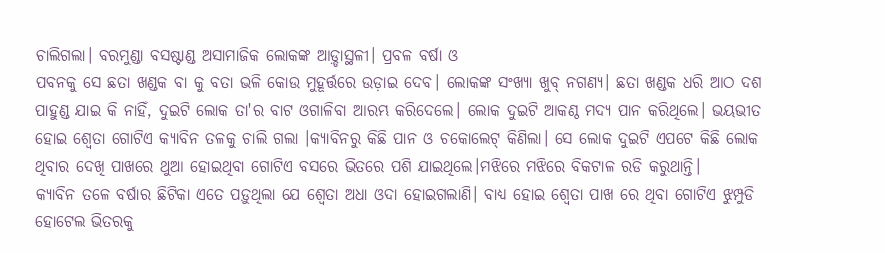ଚାଲିଗଲା। ବରମୁଣ୍ଡା ବସଷ୍ଟାଣ୍ଡ ଅସାମାଜିକ ଲୋକଙ୍କ ଆଡ଼୍ଡାସ୍ଥଳୀ। ପ୍ରବଳ ବର୍ଷା ଓ
ପବନକୁ ସେ ଛତା ଖଣ୍ଡକ ବା କୁ ବତା ଭଳି କୋଉ ମୁହୂର୍ତ୍ତରେ ଉଡ଼ାଇ ଦେବ। ଲୋକଙ୍କ ସଂଖ୍ୟା ଖୁବ୍ ନଗଣ୍ୟ। ଛତା ଖଣ୍ଡକ ଧରି ଆଠ ଦଶ ପାହୁଣ୍ଡ ଯାଇ କି ନାହିଁ, ଦୁଇଟି ଲୋକ ତା'ର ବାଟ ଓଗାଳିବା ଆରମ୍ଭ କରିଦେଲେ। ଲୋକ ଦୁଇଟି ଆକଣ୍ଠ ମଦ୍ୟ ପାନ କରିଥିଲେ। ଭୟଭୀତ ହୋଇ ଶ୍ଵେତା ଗୋଟିଏ କ୍ୟାବିନ ତଳକୁ ଚାଲି ଗଲା ।କ୍ୟାବିନରୁ କିଛି ପାନ ଓ ଚକୋଲେଟ୍ କିଣିଲା। ସେ ଲୋକ ଦୁଇଟି ଏପଟେ କିଛି ଲୋକ ଥିବାର ଦେଖି ପାଖରେ ଥୁଆ ହୋଇଥିବା ଗୋଟିଏ ବସରେ ଭିତରେ ପଶି ଯାଇଥିଲେ।ମଝିରେ ମଝିରେ ବିକଟାଳ ରଡି କରୁଥାନ୍ତି।
କ୍ୟାବିନ ତଳେ ବର୍ଷାର ଛିଟିକା ଏତେ ପଡ଼ୁଥିଲା ଯେ ଶ୍ଵେତା ଅଧା ଓଦା ହୋଇଗଲାଣି। ବାଧ୍ୟ ହୋଇ ଶ୍ଵେତା ପାଖ ରେ ଥିବା ଗୋଟିଏ ଝୁମ୍ପୁଡି ହୋଟେଲ ଭିତରକୁ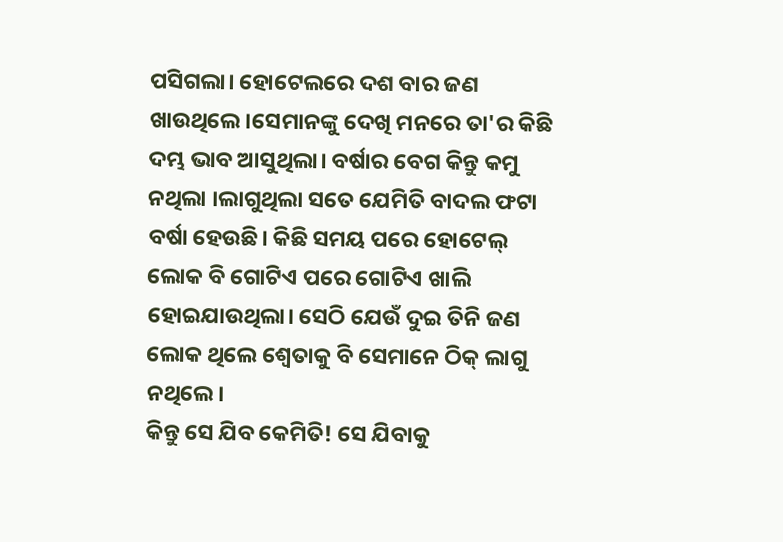ପସିଗଲା। ହୋଟେଲରେ ଦଶ ବାର ଜଣ ଖାଉଥିଲେ।ସେମାନଙ୍କୁ ଦେଖି ମନରେ ତା'ର କିଛି ଦମ୍ଭ ଭାବ ଆସୁଥିଲା। ବର୍ଷାର ବେଗ କିନ୍ତୁ କମୁ ନଥିଲା ।ଲାଗୁଥିଲା ସତେ ଯେମିତି ବାଦଲ ଫଟା ବର୍ଷା ହେଉଛି। କିଛି ସମୟ ପରେ ହୋଟେଲ୍ ଲୋକ ବି ଗୋଟିଏ ପରେ ଗୋଟିଏ ଖାଲି ହୋଇଯାଉଥିଲା। ସେଠି ଯେଉଁ ଦୁଇ ତିନି ଜଣ ଲୋକ ଥିଲେ ଶ୍ଵେତାକୁ ବି ସେମାନେ ଠିକ୍ ଲାଗୁ ନଥିଲେ।
କିନ୍ତୁ ସେ ଯିବ କେମିତି! ସେ ଯିବାକୁ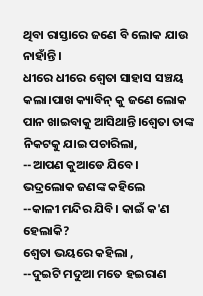ଥିବା ରାସ୍ତାରେ ଜଣେ ବି ଲୋକ ଯାଉ ନାହାଁନ୍ତି।
ଧୀରେ ଧୀରେ ଶ୍ଵେତା ସାହାସ ସଞ୍ଚୟ କଲା।ପାଖ କ୍ୟାବିନ୍ କୁ ଜଣେ ଲୋକ ପାନ ଖାଇବାକୁ ଆସିଥାନ୍ତି।ଶ୍ଵେତା ତାଙ୍କ ନିକଟକୁ ଯାଇ ପଚାରିଲା,
--ଆପଣ କୁଆଡେ ଯିବେ।
ଭଦ୍ରଲୋକ ଜଣଙ୍କ କହିଲେ
--କାଳୀ ମନ୍ଦିର ଯିବି। କାଇଁ କ'ଣ ହେଲାକି?
ଶ୍ଵେତା ଭୟରେ କହିଲା ,
--ଦୁଇଟି ମଦୁଆ ମତେ ହଇରାଣ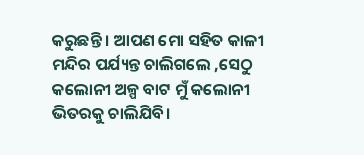କରୁଛନ୍ତି । ଆପଣ ମୋ ସହିତ କାଳୀ ମନ୍ଦିର ପର୍ଯ୍ୟନ୍ତ ଚାଲିଗଲେ ,ସେଠୁ କଲୋନୀ ଅଳ୍ପ ବାଟ ମୁଁ କଲୋନୀ ଭିତରକୁ ଚାଲିଯିବି।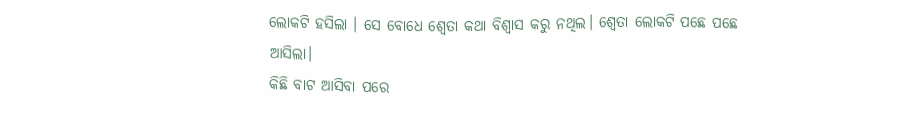ଲୋକଟି ହସିଲା । ସେ ବୋଧେ ଶ୍ଵେତା କଥା ବିଶ୍ଵାସ କରୁ ନଥିଲ। ଶ୍ଵେତା ଲୋକଟି ପଛେ ପଛେ ଆସିଲା।
କିଛି ବାଟ ଆସିବା ପରେ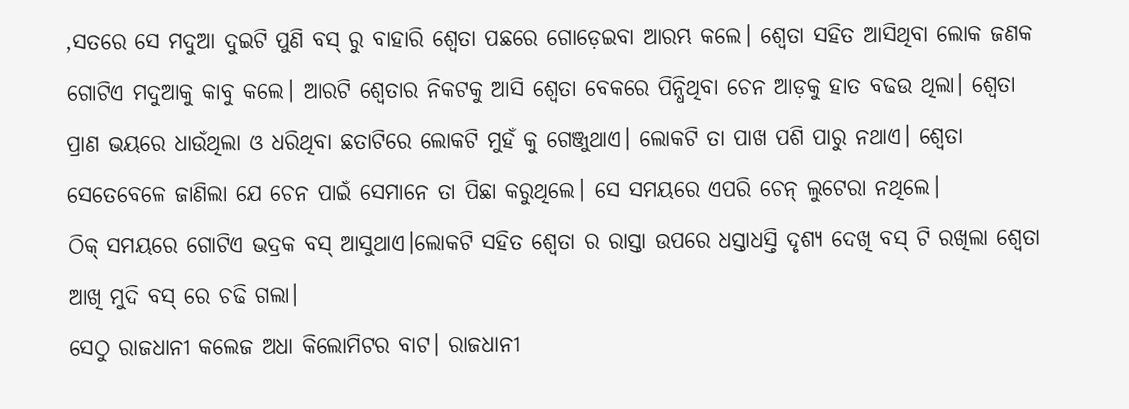,ସତରେ ସେ ମଦୁଆ ଦୁଇଟି ପୁଣି ବସ୍ ରୁ ବାହାରି ଶ୍ଵେତା ପଛରେ ଗୋଡ଼େଇବା ଆରମ୍ଭ କଲେ। ଶ୍ଵେତା ସହିତ ଆସିଥିବା ଲୋକ ଜଣକ ଗୋଟିଏ ମଦୁଆକୁ କାବୁ କଲେ। ଆରଟି ଶ୍ଵେତାର ନିକଟକୁ ଆସି ଶ୍ଵେତା ବେକରେ ପିନ୍ଧିଥିବା ଚେନ ଆଡ଼କୁ ହାତ ବଢଉ ଥିଲା। ଶ୍ଵେତା ପ୍ରାଣ ଭୟରେ ଧାଉଁଥିଲା ଓ ଧରିଥିବା ଛତାଟିରେ ଲୋକଟି ମୁହଁ କୁ ଗେଞ୍ଜୁଥାଏ। ଲୋକଟି ତା ପାଖ ପଶି ପାରୁ ନଥାଏ। ଶ୍ଵେତା ସେତେବେଳେ ଜାଣିଲା ଯେ ଚେନ ପାଇଁ ସେମାନେ ତା ପିଛା କରୁଥିଲେ। ସେ ସମୟରେ ଏପରି ଚେନ୍ ଲୁଟେରା ନଥିଲେ।
ଠିକ୍ ସମୟରେ ଗୋଟିଏ ଭଦ୍ରକ ବସ୍ ଆସୁଥାଏ।ଲୋକଟି ସହିତ ଶ୍ଵେତା ର ରାସ୍ତା ଉପରେ ଧସ୍ତାଧସ୍ତି ଦୃଶ୍ୟ ଦେଖି ବସ୍ ଟି ରଖିଲା ଶ୍ଵେତା ଆଖି ମୁଦି ବସ୍ ରେ ଚଢି ଗଲା।
ସେଠୁ ରାଜଧାନୀ କଲେଜ ଅଧା କିଲୋମିଟର ବାଟ। ରାଜଧାନୀ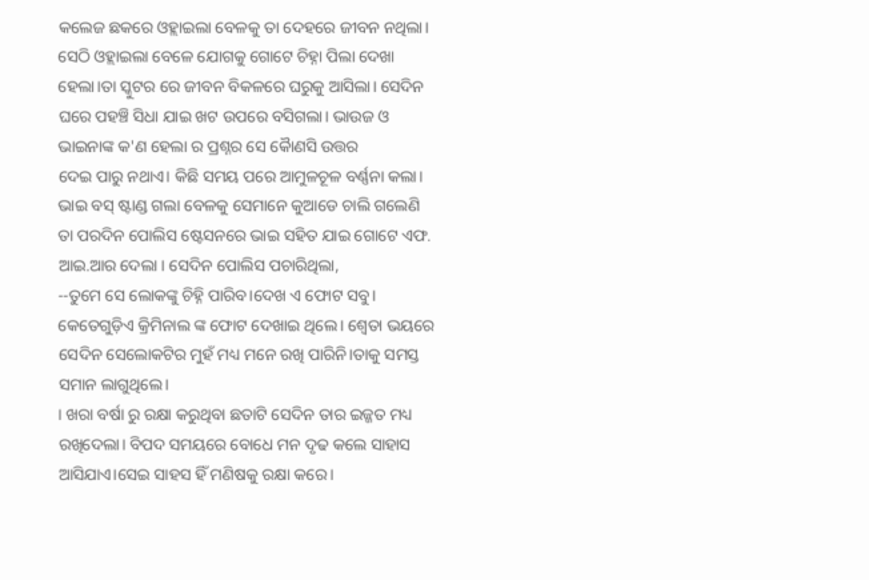କଲେଜ ଛକରେ ଓହ୍ଲାଇଲା ବେଳକୁ ତା ଦେହରେ ଜୀବନ ନଥିଲା। ସେଠି ଓହ୍ଲାଇଲା ବେଳେ ଯୋଗକୁ ଗୋଟେ ଚିହ୍ନା ପିଲା ଦେଖା ହେଲା।ତା ସ୍କୁଟର ରେ ଜୀବନ ବିକଳରେ ଘରୁକୁ ଆସିଲା। ସେଦିନ ଘରେ ପହଞ୍ଚି ସିଧା ଯାଇ ଖଟ ଉପରେ ବସିଗଲା। ଭାଉଜ ଓ ଭାଇନାଙ୍କ କ'ଣ ହେଲା ର ପ୍ରଶ୍ନର ସେ କୈାଣସି ଉତ୍ତର
ଦେଇ ପାରୁ ନଥାଏ। କିଛି ସମୟ ପରେ ଆମୁଳଚୂଳ ବର୍ଣ୍ଣନା କଲା। ଭାଇ ବସ୍ ଷ୍ଟାଣ୍ଡ ଗଲା ବେଳକୁ ସେମାନେ କୁଆଡେ ଚାଲି ଗଲେଣି
ତା ପରଦିନ ପୋଲିସ ଷ୍ଟେସନରେ ଭାଇ ସହିତ ଯାଇ ଗୋଟେ ଏଫ. ଆଇ.ଆର ଦେଲା । ସେଦିନ ପୋଲିସ ପଚାରିଥିଲା,
--ତୁମେ ସେ ଲୋକଙ୍କୁ ଚିହ୍ନି ପାରିବ।ଦେଖ ଏ ଫୋଟ ସବୁ।
କେତେଗୁଡ଼ିଏ କ୍ରିମିନାଲ ଙ୍କ ଫୋଟ ଦେଖାଇ ଥିଲେ। ଶ୍ଵେତା ଭୟରେ ସେଦିନ ସେଲୋକଟିର ମୁହଁ ମଧ୍ୟ ମନେ ରଖି ପାରିନି।ତାକୁ ସମସ୍ତ ସମାନ ଲାଗୁଥିଲେ।
। ଖରା ବର୍ଷା ରୁ ରକ୍ଷା କରୁଥିବା ଛତାଟି ସେଦିନ ତାର ଇଜ୍ଜତ ମଧ୍ୟ ରଖିଦେଲା। ବିପଦ ସମୟରେ ବୋଧେ ମନ ଦୃଢ କଲେ ସାହାସ ଆସିଯାଏ।ସେଇ ସାହସ ହିଁ ମଣିଷକୁ ରକ୍ଷା କରେ।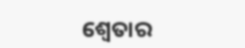ଶ୍ଵେତାର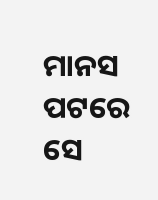ମାନସ ପଟରେ ସେ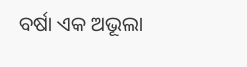ବର୍ଷା ଏକ ଅଭୂଲା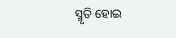ସ୍ମୃତି ହୋଇ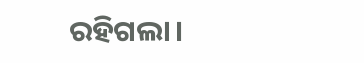ରହିଗଲା।